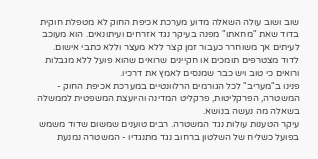שוב ושוב עולה השאלה מדוע מערכת אכיפת החוק לא מטפלת חוקית בדוד שאת "מחאתו" מפנה בעיקר נגד אזרחים ועיתונאים. הוא מעוכב לעיתים אך משוחרר כעבור זמן קצר ללא מעצר וללא כתבי אישום. לדוד מצטרפים תומכים או חקיינים שרואים שהוא פועל ללא מגבלות ורואים כי טוב ויש כבר שמנסים לאמץ את דרכיו.
פנינו ב"מעריב" לכל הגורמים הרלוונטיים במערכת אכיפת החוק - המשטרה, הפרקליטות, פרקליט המדינה והיועצת המשפטית לממשלה בשאלה מה נעשה בנושא.
עיקר הטענות עולות נגד המשטרה. רבים טוענים שמשום שדוד משמש בפועל כשליח של השלטון ברחוב נגד מתנגדיו - המשטרה נמנעת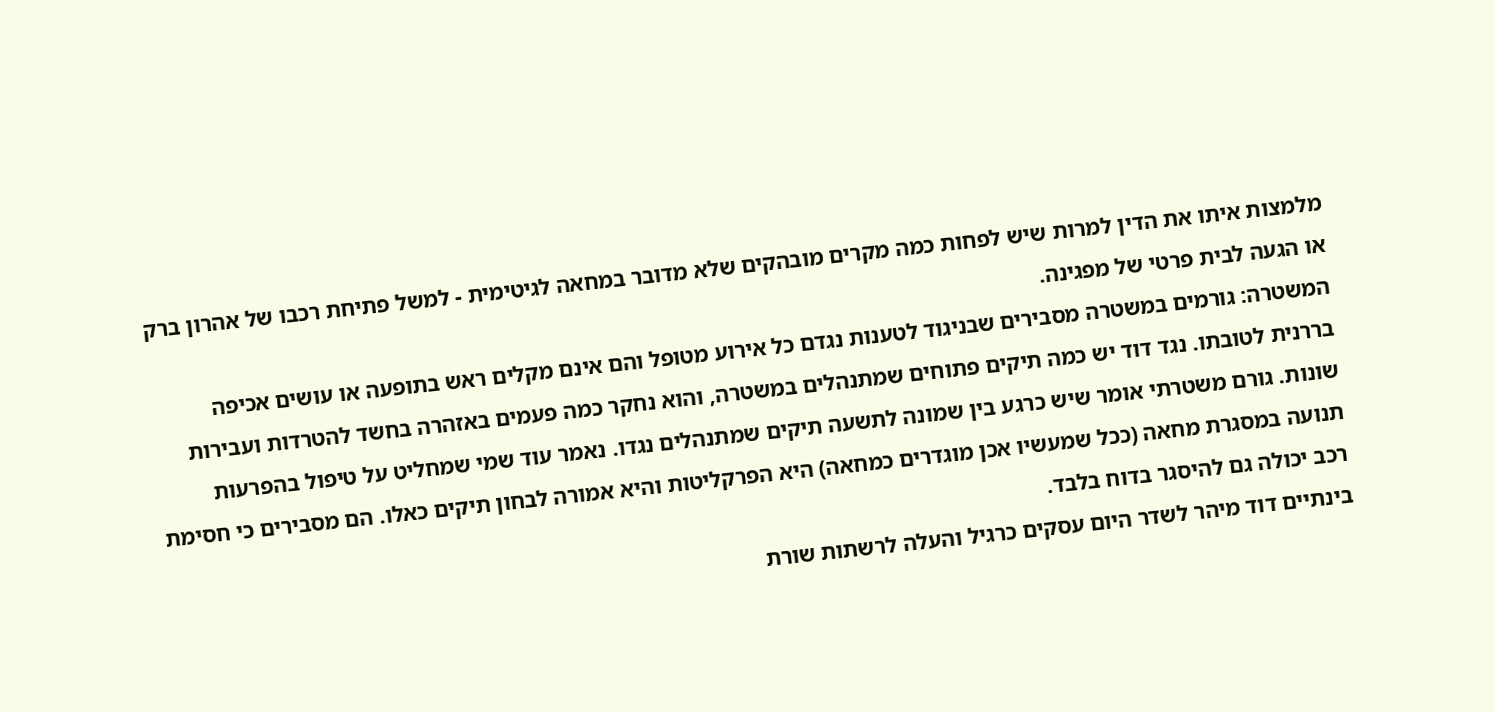מלמצות איתו את הדין למרות שיש לפחות כמה מקרים מובהקים שלא מדובר במחאה לגיטימית - למשל פתיחת רכבו של אהרון ברק או הגעה לבית פרטי של מפגינה.
המשטרה: גורמים במשטרה מסבירים שבניגוד לטענות נגדם כל אירוע מטופל והם אינם מקלים ראש בתופעה או עושים אכיפה בררנית לטובתו. נגד דוד יש כמה תיקים פתוחים שמתנהלים במשטרה, והוא נחקר כמה פעמים באזהרה בחשד להטרדות ועבירות שונות. גורם משטרתי אומר שיש כרגע בין שמונה לתשעה תיקים שמתנהלים נגדו. נאמר עוד שמי שמחליט על טיפול בהפרעות תנועה במסגרת מחאה (ככל שמעשיו אכן מוגדרים כמחאה) היא הפרקליטות והיא אמורה לבחון תיקים כאלו. הם מסבירים כי חסימת רכב יכולה גם להיסגר בדוח בלבד.
בינתיים דוד מיהר לשדר היום עסקים כרגיל והעלה לרשתות שורת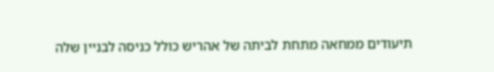תיעודים ממחאה מתחת לביתה של אהריש כולל כניסה לבניין שלה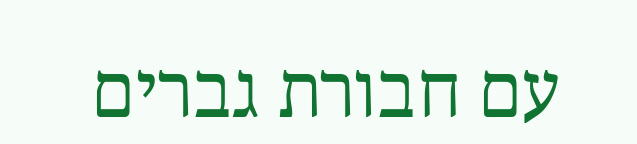עם חבורת גברים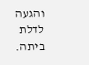והגעה לדלת ביתה.